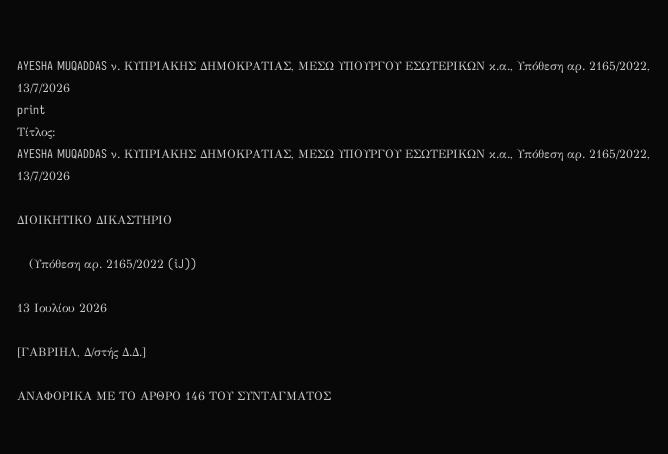AYESHA MUQADDAS ν. ΚΥΠΡΙΑΚΗΣ ΔΗΜΟΚΡΑΤΙΑΣ, ΜΕΣΩ ΥΠΟΥΡΓΟΥ ΕΣΩΤΕΡΙΚΩΝ κ.α., Υπόθεση αρ. 2165/2022, 13/7/2026
print
Τίτλος:
AYESHA MUQADDAS ν. ΚΥΠΡΙΑΚΗΣ ΔΗΜΟΚΡΑΤΙΑΣ, ΜΕΣΩ ΥΠΟΥΡΓΟΥ ΕΣΩΤΕΡΙΚΩΝ κ.α., Υπόθεση αρ. 2165/2022, 13/7/2026

ΔΙΟΙΚΗΤΙΚΟ ΔΙΚΑΣΤΗΡΙΟ

   (Υπόθεση αρ. 2165/2022 (iJ))

13 Ιουλίου 2026

[ΓΑΒΡΙΗΛ, Δ/στής Δ.Δ.]

ΑΝΑΦΟΡΙΚΑ ΜΕ ΤΟ AΡΘΡΟ 146 ΤΟΥ ΣΥΝΤΑΓΜΑΤΟΣ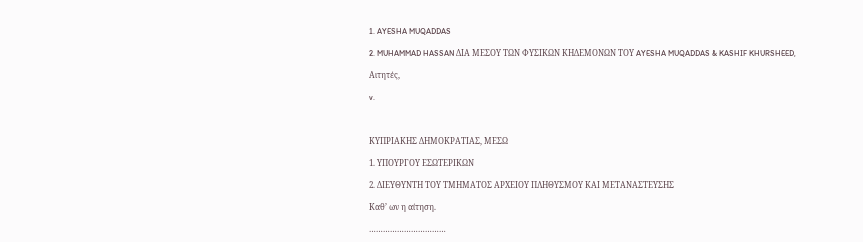1. AYESHA MUQADDAS

2. MUHAMMAD HASSAN ΔΙΑ ΜΕΣΟΥ ΤΩΝ ΦΥΣΙΚΩΝ ΚΗΔΕΜΟΝΩΝ ΤΟΥ AYESHA MUQADDAS & KASHIF KHURSHEED,

Αιτητές,

v.



ΚΥΠΡΙΑΚΗΣ ΔΗΜΟΚΡΑΤΙΑΣ, ΜΕΣΩ

1. ΥΠΟΥΡΓΟΥ ΕΣΩΤΕΡΙΚΩΝ

2. ΔΙΕΥΘΥΝΤΗ ΤΟΥ ΤΜΗΜΑΤΟΣ ΑΡΧΕΙΟΥ ΠΛΗΘΥΣΜΟΥ ΚΑΙ ΜΕΤΑΝΑΣΤΕΥΣΗΣ

Καθ’ ων η αίτηση.

……………………………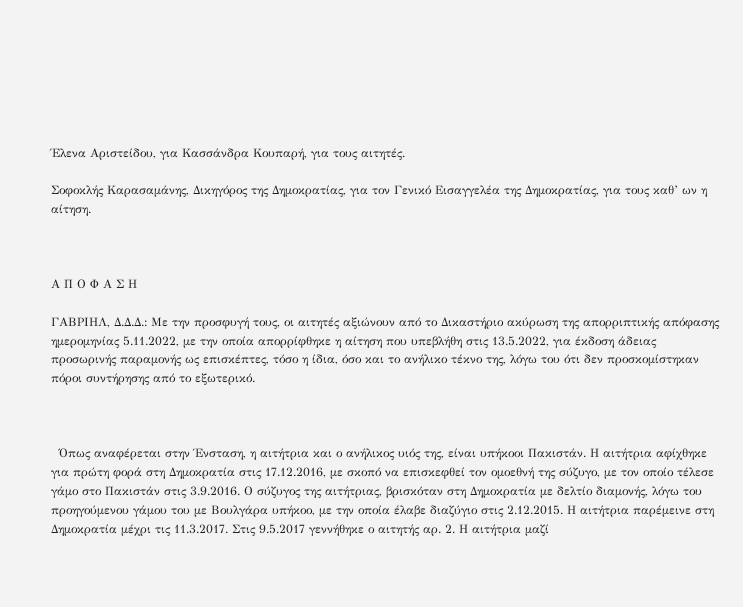Έλενα Αριστείδου, για Κασσάνδρα Κουπαρή, για τους αιτητές.

Σοφοκλής Καρασαμάνης, Δικηγόρος της Δημοκρατίας, για τον Γενικό Εισαγγελέα της Δημοκρατίας, για τους καθ’ ων η αίτηση.



Α Π Ο Φ Α Σ Η

ΓΑΒΡΙΗΛ, Δ.Δ.Δ.: Με την προσφυγή τους, οι αιτητές αξιώνουν από το Δικαστήριο ακύρωση της απορριπτικής απόφασης ημερομηνίας 5.11.2022, με την οποία απορρίφθηκε η αίτηση που υπεβλήθη στις 13.5.2022, για έκδοση άδειας προσωρινής παραμονής ως επισκέπτες, τόσο η ίδια, όσο και το ανήλικο τέκνο της, λόγω του ότι δεν προσκομίστηκαν πόροι συντήρησης από το εξωτερικό.



  Όπως αναφέρεται στην Ένσταση, η αιτήτρια και ο ανήλικος υιός της, είναι υπήκοοι Πακιστάν. Η αιτήτρια αφίχθηκε για πρώτη φορά στη Δημοκρατία στις 17.12.2016, με σκοπό να επισκεφθεί τον ομοεθνή της σύζυγο, με τον οποίο τέλεσε γάμο στο Πακιστάν στις 3.9.2016. Ο σύζυγος της αιτήτριας, βρισκόταν στη Δημοκρατία με δελτίο διαμονής, λόγω του προηγούμενου γάμου του με Βουλγάρα υπήκοο, με την οποία έλαβε διαζύγιο στις 2.12.2015. Η αιτήτρια παρέμεινε στη Δημοκρατία μέχρι τις 11.3.2017. Στις 9.5.2017 γεννήθηκε ο αιτητής αρ. 2. Η αιτήτρια μαζί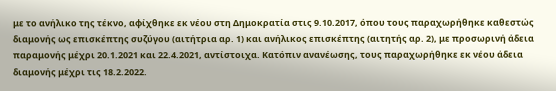με το ανήλικο της τέκνο, αφίχθηκε εκ νέου στη Δημοκρατία στις 9.10.2017, όπου τους παραχωρήθηκε καθεστώς διαμονής ως επισκέπτης συζύγου (αιτήτρια αρ. 1) και ανήλικος επισκέπτης (αιτητής αρ. 2), με προσωρινή άδεια παραμονής μέχρι 20.1.2021 και 22.4.2021, αντίστοιχα. Κατόπιν ανανέωσης, τους παραχωρήθηκε εκ νέου άδεια διαμονής μέχρι τις 18.2.2022.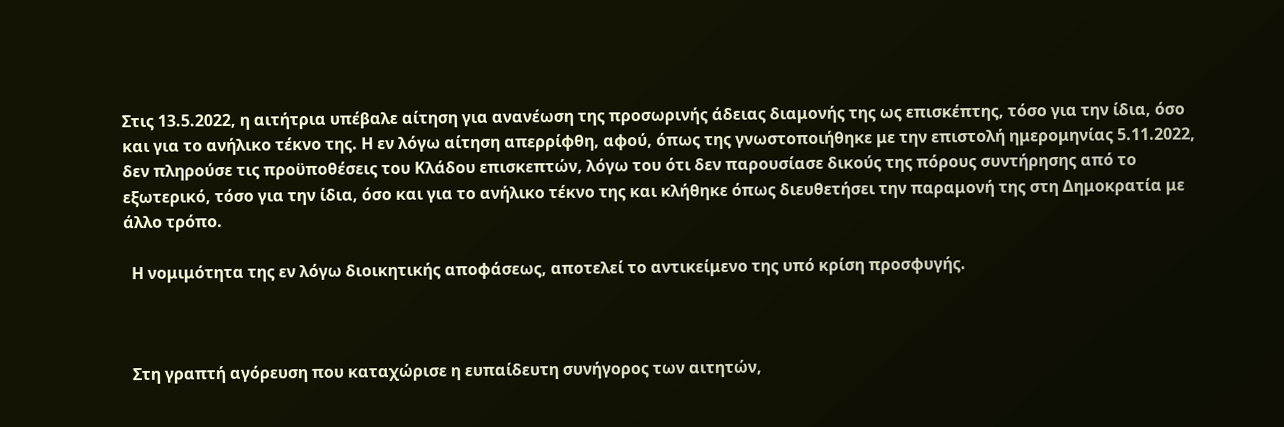Στις 13.5.2022, η αιτήτρια υπέβαλε αίτηση για ανανέωση της προσωρινής άδειας διαμονής της ως επισκέπτης, τόσο για την ίδια, όσο και για το ανήλικο τέκνο της. Η εν λόγω αίτηση απερρίφθη, αφού, όπως της γνωστοποιήθηκε με την επιστολή ημερομηνίας 5.11.2022, δεν πληρούσε τις προϋποθέσεις του Κλάδου επισκεπτών, λόγω του ότι δεν παρουσίασε δικούς της πόρους συντήρησης από το εξωτερικό, τόσο για την ίδια, όσο και για το ανήλικο τέκνο της και κλήθηκε όπως διευθετήσει την παραμονή της στη Δημοκρατία με άλλο τρόπο.

  Η νομιμότητα της εν λόγω διοικητικής αποφάσεως, αποτελεί το αντικείμενο της υπό κρίση προσφυγής.



  Στη γραπτή αγόρευση που καταχώρισε η ευπαίδευτη συνήγορος των αιτητών,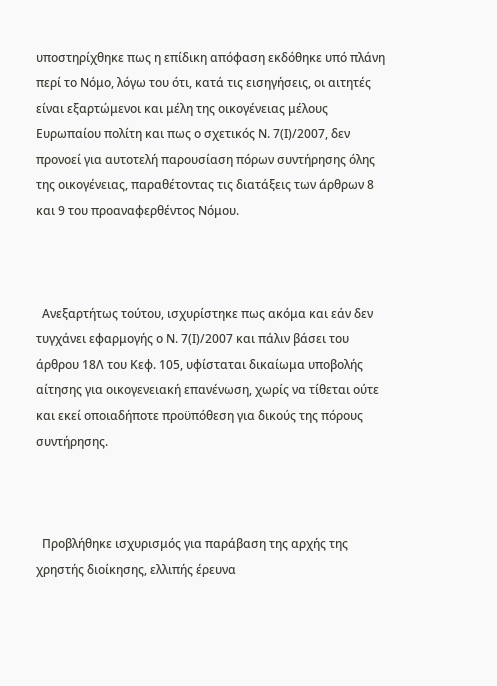υποστηρίχθηκε πως η επίδικη απόφαση εκδόθηκε υπό πλάνη περί το Νόμο, λόγω του ότι, κατά τις εισηγήσεις, οι αιτητές είναι εξαρτώμενοι και μέλη της οικογένειας μέλους Ευρωπαίου πολίτη και πως ο σχετικός Ν. 7(Ι)/2007, δεν προνοεί για αυτοτελή παρουσίαση πόρων συντήρησης όλης της οικογένειας, παραθέτοντας τις διατάξεις των άρθρων 8 και 9 του προαναφερθέντος Νόμου.



  Ανεξαρτήτως τούτου, ισχυρίστηκε πως ακόμα και εάν δεν τυγχάνει εφαρμογής ο Ν. 7(Ι)/2007 και πάλιν βάσει του άρθρου 18Λ του Κεφ. 105, υφίσταται δικαίωμα υποβολής αίτησης για οικογενειακή επανένωση, χωρίς να τίθεται ούτε και εκεί οποιαδήποτε προϋπόθεση για δικούς της πόρους συντήρησης.



  Προβλήθηκε ισχυρισμός για παράβαση της αρχής της χρηστής διοίκησης, ελλιπής έρευνα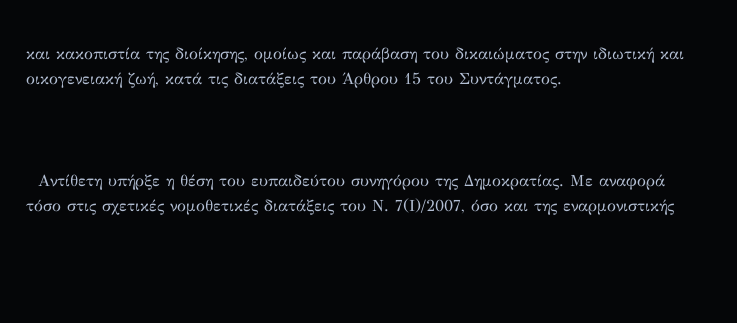και κακοπιστία της διοίκησης, ομοίως και παράβαση του δικαιώματος στην ιδιωτική και οικογενειακή ζωή, κατά τις διατάξεις του Άρθρου 15 του Συντάγματος.



  Αντίθετη υπήρξε η θέση του ευπαιδεύτου συνηγόρου της Δημοκρατίας. Με αναφορά τόσο στις σχετικές νομοθετικές διατάξεις του Ν. 7(Ι)/2007, όσο και της εναρμονιστικής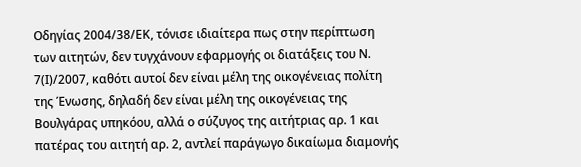Οδηγίας 2004/38/ΕΚ, τόνισε ιδιαίτερα πως στην περίπτωση των αιτητών, δεν τυγχάνουν εφαρμογής οι διατάξεις του Ν. 7(Ι)/2007, καθότι αυτοί δεν είναι μέλη της οικογένειας πολίτη της Ένωσης, δηλαδή δεν είναι μέλη της οικογένειας της Βουλγάρας υπηκόου, αλλά ο σύζυγος της αιτήτριας αρ. 1 και πατέρας του αιτητή αρ. 2, αντλεί παράγωγο δικαίωμα διαμονής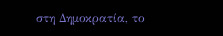στη Δημοκρατία, το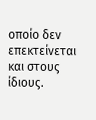οποίο δεν επεκτείνεται και στους ίδιους.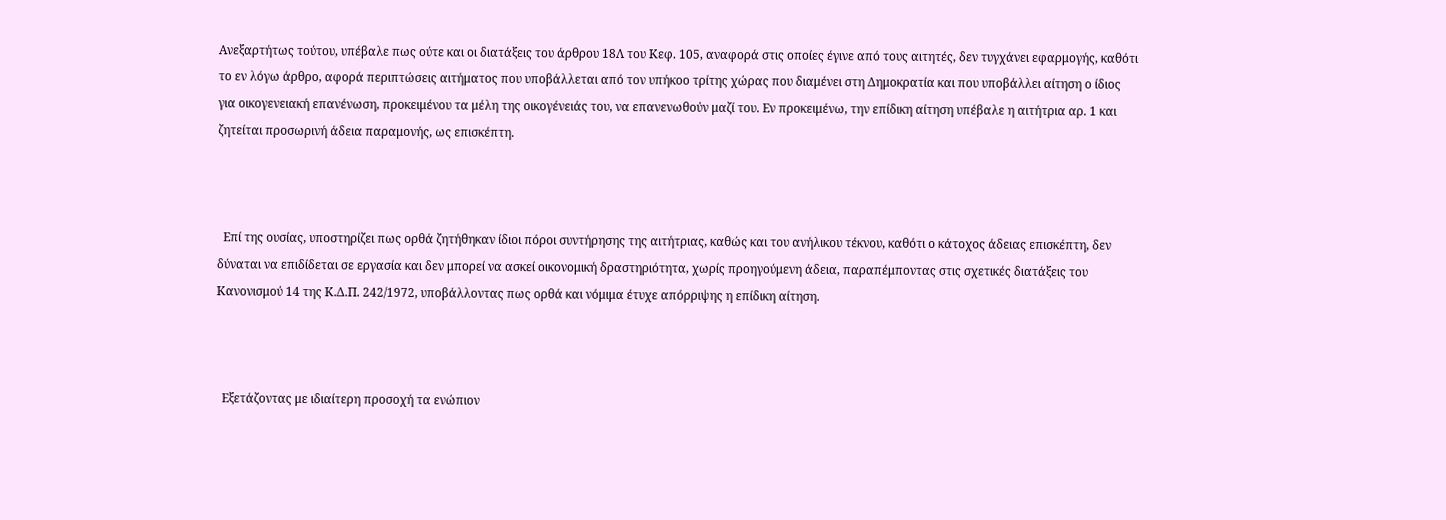Ανεξαρτήτως τούτου, υπέβαλε πως ούτε και οι διατάξεις του άρθρου 18Λ του Κεφ. 105, αναφορά στις οποίες έγινε από τους αιτητές, δεν τυγχάνει εφαρμογής, καθότι το εν λόγω άρθρο, αφορά περιπτώσεις αιτήματος που υποβάλλεται από τον υπήκοο τρίτης χώρας που διαμένει στη Δημοκρατία και που υποβάλλει αίτηση ο ίδιος για οικογενειακή επανένωση, προκειμένου τα μέλη της οικογένειάς του, να επανενωθούν μαζί του. Εν προκειμένω, την επίδικη αίτηση υπέβαλε η αιτήτρια αρ. 1 και ζητείται προσωρινή άδεια παραμονής, ως επισκέπτη.



  Επί της ουσίας, υποστηρίζει πως ορθά ζητήθηκαν ίδιοι πόροι συντήρησης της αιτήτριας, καθώς και του ανήλικου τέκνου, καθότι ο κάτοχος άδειας επισκέπτη, δεν δύναται να επιδίδεται σε εργασία και δεν μπορεί να ασκεί οικονομική δραστηριότητα, χωρίς προηγούμενη άδεια, παραπέμποντας στις σχετικές διατάξεις του Κανονισμού 14 της Κ.Δ.Π. 242/1972, υποβάλλοντας πως ορθά και νόμιμα έτυχε απόρριψης η επίδικη αίτηση.



  Εξετάζοντας με ιδιαίτερη προσοχή τα ενώπιον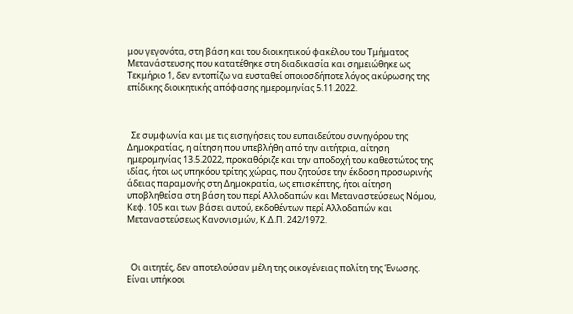μου γεγονότα, στη βάση και του διοικητικού φακέλου του Τμήματος Μετανάστευσης που κατατέθηκε στη διαδικασία και σημειώθηκε ως Τεκμήριο 1, δεν εντοπίζω να ευσταθεί οποιοσδήποτε λόγος ακύρωσης της επίδικης διοικητικής απόφασης ημερομηνίας 5.11.2022.



  Σε συμφωνία και με τις εισηγήσεις του ευπαιδεύτου συνηγόρου της Δημοκρατίας, η αίτηση που υπεβλήθη από την αιτήτρια, αίτηση ημερομηνίας 13.5.2022, προκαθόριζε και την αποδοχή του καθεστώτος της ιδίας, ήτοι ως υπηκόου τρίτης χώρας, που ζητούσε την έκδοση προσωρινής άδειας παραμονής στη Δημοκρατία, ως επισκέπτης, ήτοι αίτηση υποβληθείσα στη βάση του περί Αλλοδαπών και Μεταναστεύσεως Νόμου, Κεφ. 105 και των βάσει αυτού, εκδοθέντων περί Αλλοδαπών και Μεταναστεύσεως Κανονισμών, Κ.Δ.Π. 242/1972.



  Οι αιτητές, δεν αποτελούσαν μέλη της οικογένειας πολίτη της Ένωσης. Είναι υπήκοοι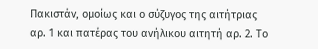Πακιστάν, ομοίως και ο σύζυγος της αιτήτριας αρ. 1 και πατέρας του ανήλικου αιτητή αρ. 2. Το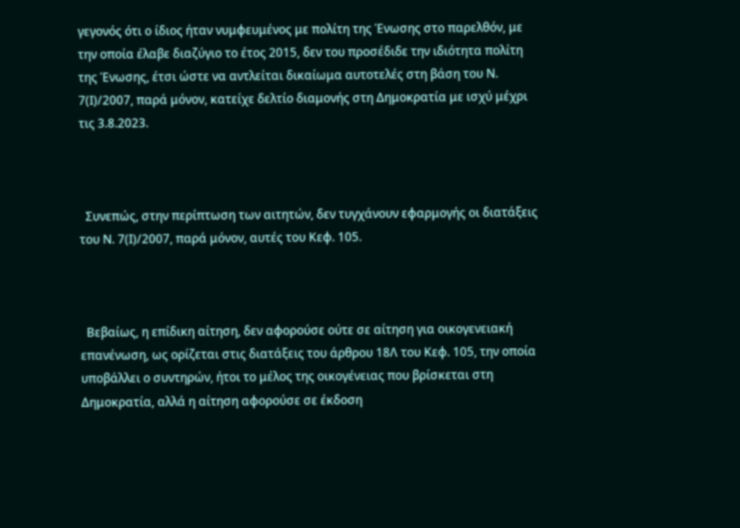γεγονός ότι ο ίδιος ήταν νυμφευμένος με πολίτη της Ένωσης στο παρελθόν, με την οποία έλαβε διαζύγιο το έτος 2015, δεν του προσέδιδε την ιδιότητα πολίτη της Ένωσης, έτσι ώστε να αντλείται δικαίωμα αυτοτελές στη βάση του Ν. 7(Ι)/2007, παρά μόνον, κατείχε δελτίο διαμονής στη Δημοκρατία με ισχύ μέχρι τις 3.8.2023.



  Συνεπώς, στην περίπτωση των αιτητών, δεν τυγχάνουν εφαρμογής οι διατάξεις του Ν. 7(Ι)/2007, παρά μόνον, αυτές του Κεφ. 105.



  Βεβαίως, η επίδικη αίτηση, δεν αφορούσε ούτε σε αίτηση για οικογενειακή επανένωση, ως ορίζεται στις διατάξεις του άρθρου 18Λ του Κεφ. 105, την οποία υποβάλλει ο συντηρών, ήτοι το μέλος της οικογένειας που βρίσκεται στη Δημοκρατία, αλλά η αίτηση αφορούσε σε έκδοση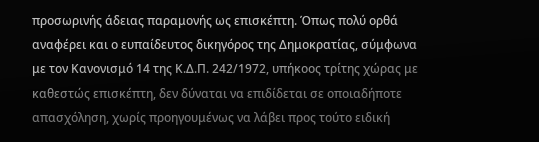προσωρινής άδειας παραμονής ως επισκέπτη. Όπως πολύ ορθά αναφέρει και ο ευπαίδευτος δικηγόρος της Δημοκρατίας, σύμφωνα με τον Κανονισμό 14 της Κ.Δ.Π. 242/1972, υπήκοος τρίτης χώρας με καθεστώς επισκέπτη, δεν δύναται να επιδίδεται σε οποιαδήποτε απασχόληση, χωρίς προηγουμένως να λάβει προς τούτο ειδική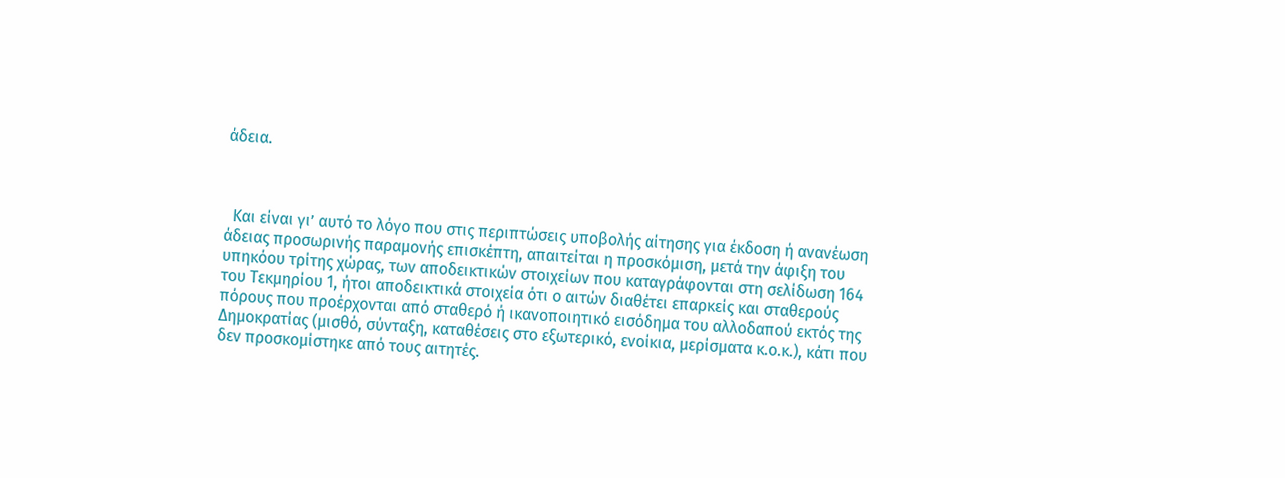άδεια.



  Και είναι γι’ αυτό το λόγο που στις περιπτώσεις υποβολής αίτησης για έκδοση ή ανανέωση άδειας προσωρινής παραμονής επισκέπτη, απαιτείται η προσκόμιση, μετά την άφιξη του υπηκόου τρίτης χώρας, των αποδεικτικών στοιχείων που καταγράφονται στη σελίδωση 164 του Τεκμηρίου 1, ήτοι αποδεικτικά στοιχεία ότι ο αιτών διαθέτει επαρκείς και σταθερούς πόρους που προέρχονται από σταθερό ή ικανοποιητικό εισόδημα του αλλοδαπού εκτός της Δημοκρατίας (μισθό, σύνταξη, καταθέσεις στο εξωτερικό, ενοίκια, μερίσματα κ.ο.κ.), κάτι που δεν προσκομίστηκε από τους αιτητές.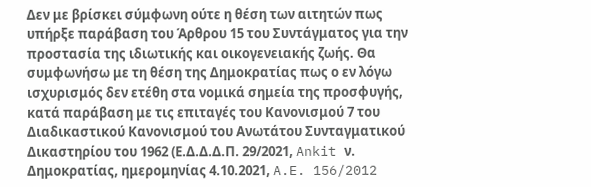Δεν με βρίσκει σύμφωνη ούτε η θέση των αιτητών πως υπήρξε παράβαση του Άρθρου 15 του Συντάγματος για την προστασία της ιδιωτικής και οικογενειακής ζωής. Θα συμφωνήσω με τη θέση της Δημοκρατίας πως ο εν λόγω ισχυρισμός δεν ετέθη στα νομικά σημεία της προσφυγής, κατά παράβαση με τις επιταγές του Κανονισμού 7 του Διαδικαστικού Κανονισμού του Ανωτάτου Συνταγματικού Δικαστηρίου του 1962 (Ε.Δ.Δ.Δ.Π. 29/2021, Ankit ν. Δημοκρατίας, ημερομηνίας 4.10.2021, A.E. 156/2012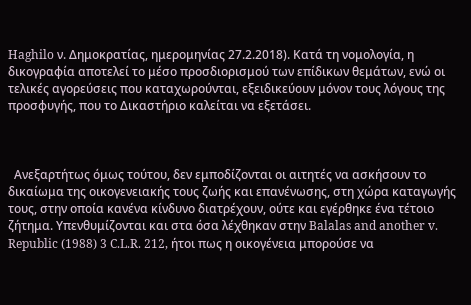Haghilo ν. Δημοκρατίας, ημερομηνίας 27.2.2018). Κατά τη νομολογία, η δικογραφία αποτελεί το μέσο προσδιορισμού των επίδικων θεμάτων, ενώ οι τελικές αγορεύσεις που καταχωρούνται, εξειδικεύουν μόνον τους λόγους της προσφυγής, που το Δικαστήριο καλείται να εξετάσει.



  Ανεξαρτήτως όμως τούτου, δεν εμποδίζονται οι αιτητές να ασκήσουν το δικαίωμα της οικογενειακής τους ζωής και επανένωσης, στη χώρα καταγωγής τους, στην οποία κανένα κίνδυνο διατρέχουν, ούτε και εγέρθηκε ένα τέτοιο ζήτημα. Υπενθυμίζονται και στα όσα λέχθηκαν στην Balalas and another v. Republic (1988) 3 C.L.R. 212, ήτοι πως η οικογένεια μπορούσε να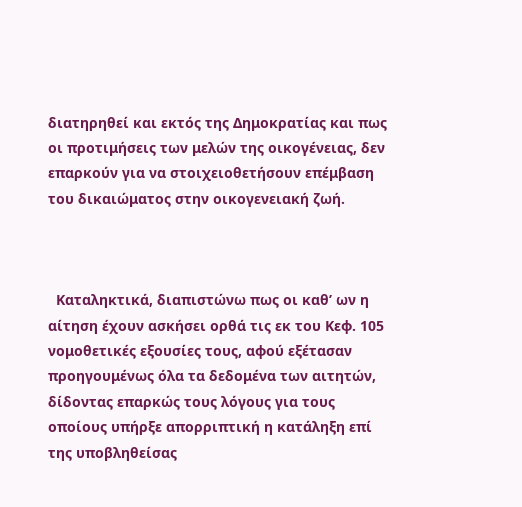διατηρηθεί και εκτός της Δημοκρατίας και πως οι προτιμήσεις των μελών της οικογένειας, δεν επαρκούν για να στοιχειοθετήσουν επέμβαση του δικαιώματος στην οικογενειακή ζωή.



  Καταληκτικά, διαπιστώνω πως οι καθ’ ων η αίτηση έχουν ασκήσει ορθά τις εκ του Κεφ. 105 νομοθετικές εξουσίες τους, αφού εξέτασαν προηγουμένως όλα τα δεδομένα των αιτητών, δίδοντας επαρκώς τους λόγους για τους οποίους υπήρξε απορριπτική η κατάληξη επί της υποβληθείσας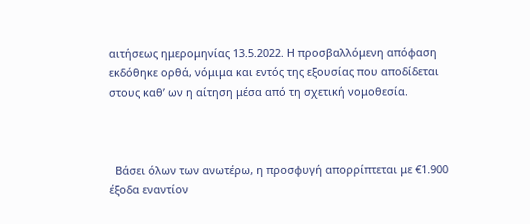αιτήσεως ημερομηνίας 13.5.2022. Η προσβαλλόμενη απόφαση εκδόθηκε ορθά, νόμιμα και εντός της εξουσίας που αποδίδεται στους καθ’ ων η αίτηση μέσα από τη σχετική νομοθεσία.



  Βάσει όλων των ανωτέρω, η προσφυγή απορρίπτεται με €1.900 έξοδα εναντίον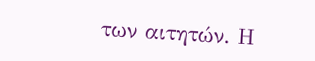των αιτητών. Η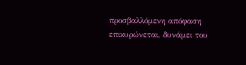προσβαλλόμενη απόφαση επικυρώνεται, δυνάμει του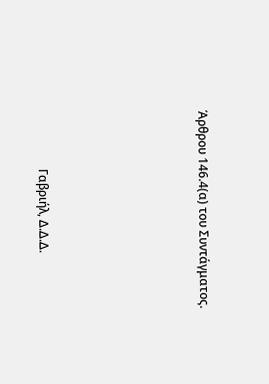Άρθρου 146.4(α) του Συντάγματος.





                   Γαβριήλ, Δ.Δ.Δ.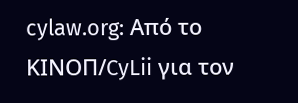cylaw.org: Από το ΚΙΝOΠ/CyLii για τον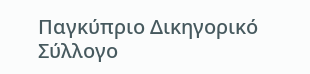Παγκύπριο Δικηγορικό Σύλλογο